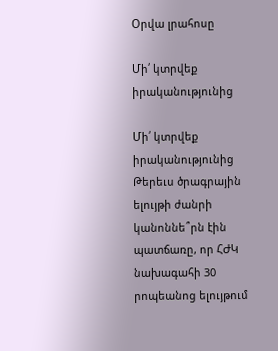Օրվա լրահոսը

Մի՛ կտրվեք իրականությունից

Մի՛ կտրվեք իրականությունից Թերեւս ծրագրային ելույթի ժանրի կանոննե՞րն էին պատճառը, որ ՀԺԿ նախագահի 30 րոպեանոց ելույթում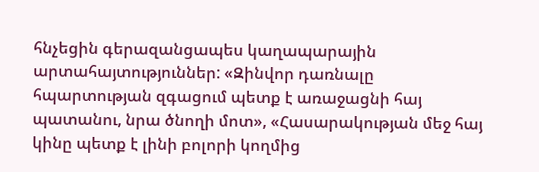հնչեցին գերազանցապես կաղապարային արտահայտություններ: «Զինվոր դառնալը հպարտության զգացում պետք է առաջացնի հայ պատանու, նրա ծնողի մոտ», «Հասարակության մեջ հայ կինը պետք է լինի բոլորի կողմից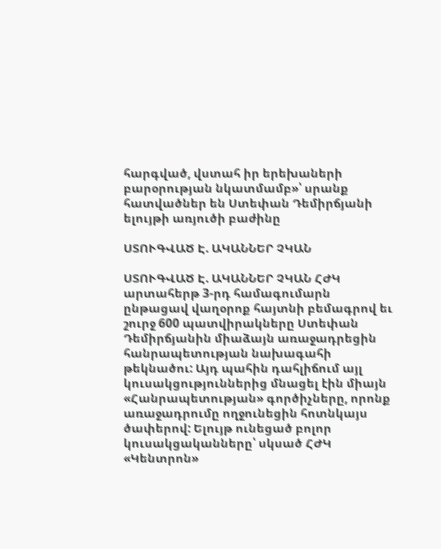հարգված, վստահ իր երեխաների բարօրության նկատմամբ»՝ սրանք հատվածներ են Ստեփան Դեմիրճյանի ելույթի առյուծի բաժինը

ՍՏՈՒԳՎԱԾ Է. ԱԿԱՆՆԵՐ ՉԿԱՆ

ՍՏՈՒԳՎԱԾ Է. ԱԿԱՆՆԵՐ ՉԿԱՆ ՀԺԿ արտահերթ 3-րդ համագումարն ընթացավ վաղօրոք հայտնի բեմագրով եւ շուրջ 600 պատվիրակները Ստեփան Դեմիրճյանին միաձայն առաջադրեցին հանրապետության նախագահի թեկնածու: Այդ պահին դահլիճում այլ կուսակցություններից մնացել էին միայն «Հանրապետության» գործիչները, որոնք առաջադրումը ողջունեցին հոտնկայս ծափերով: Ելույթ ունեցած բոլոր կուսակցականները՝ սկսած ՀԺԿ «Կենտրոն»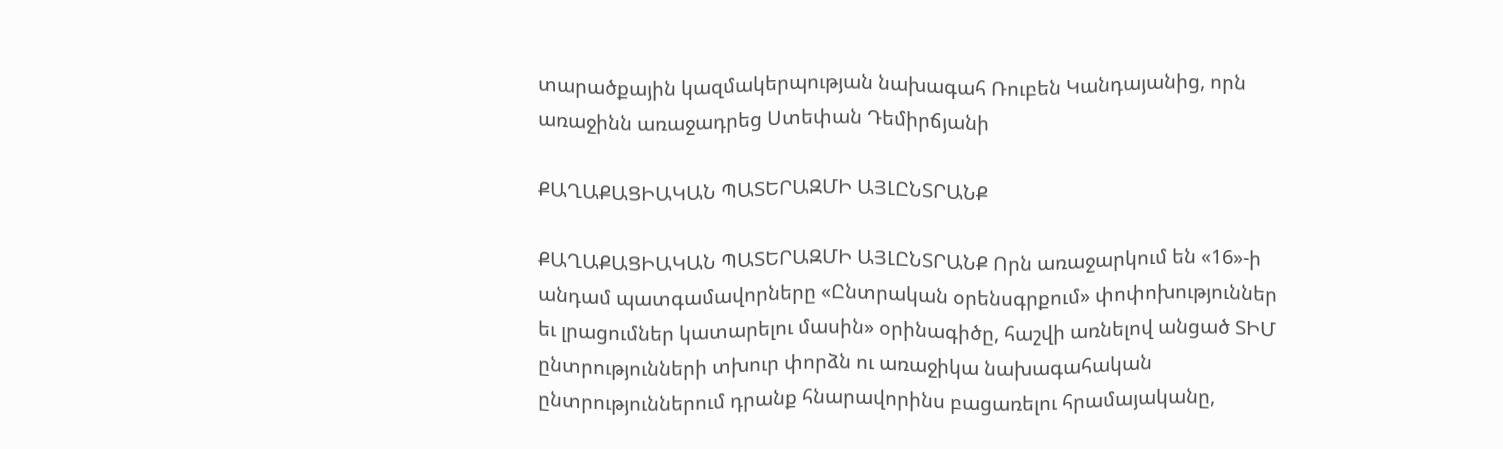տարածքային կազմակերպության նախագահ Ռուբեն Կանդայանից, որն առաջինն առաջադրեց Ստեփան Դեմիրճյանի

ՔԱՂԱՔԱՑԻԱԿԱՆ ՊԱՏԵՐԱԶՄԻ ԱՅԼԸՆՏՐԱՆՔ

ՔԱՂԱՔԱՑԻԱԿԱՆ ՊԱՏԵՐԱԶՄԻ ԱՅԼԸՆՏՐԱՆՔ Որն առաջարկում են «16»-ի անդամ պատգամավորները «Ընտրական օրենսգրքում» փոփոխություններ եւ լրացումներ կատարելու մասին» օրինագիծը, հաշվի առնելով անցած ՏԻՄ ընտրությունների տխուր փորձն ու առաջիկա նախագահական ընտրություններում դրանք հնարավորինս բացառելու հրամայականը,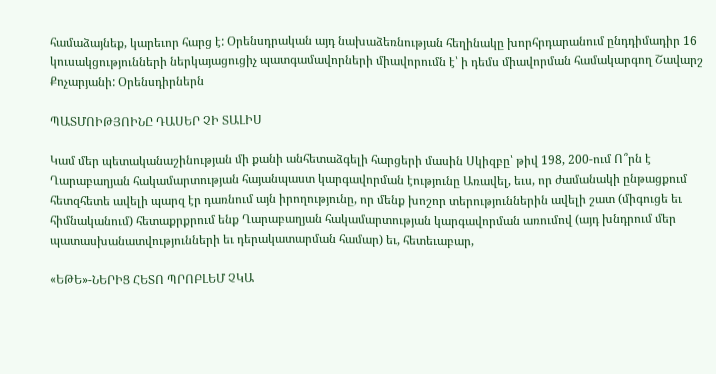համաձայնեք, կարեւոր հարց է: Օրենսդրական այդ նախաձեռնության հեղինակը խորհրդարանում ընդդիմադիր 16 կուսակցությունների ներկայացուցիչ պատգամավորների միավորումն է՝ ի դեմս միավորման համակարգող Շավարշ Քոչարյանի: Օրենսդիրներն

ՊԱՏՄՈԻԹՅՈԻՆԸ ԴԱՍԵՐ ՉԻ ՏԱԼԻՍ

Կամ մեր պետականաշինության մի քանի անհետաձգելի հարցերի մասին Սկիզբը՝ թիվ 198, 200-ում Ո՞րն է Ղարաբաղյան հակամարտության հայանպաստ կարգավորման էությունը Առավել, եւս, որ ժամանակի ընթացքում հետզհետե ավելի պարզ էր դառնում այն իրողությունը, որ մենք խոշոր տերություններին ավելի շատ (միգուցե եւ հիմնականում) հետաքրքրում ենք Ղարաբաղյան հակամարտության կարգավորման առումով (այդ խնդրում մեր պատասխանատվությունների եւ դերակատարման համար) եւ, հետեւաբար,

«ԵԹԵ»-ՆԵՐԻՑ ՀԵՏՈ ՊՐՈԲԼԵՄ ՉԿԱ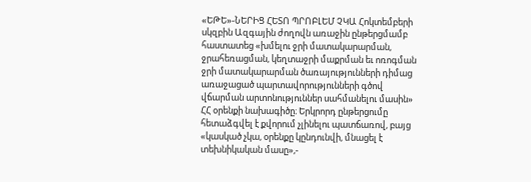«ԵԹԵ»-ՆԵՐԻՑ ՀԵՏՈ ՊՐՈԲԼԵՄ ՉԿԱ Հոկտեմբերի սկզբին Ազգային ժողովն առաջին ընթերցմամբ հաստատեց «խմելու ջրի մատակարարման, ջրահեռացման, կեղտաջրի մաքրման եւ ոռոգման ջրի մատակարարման ծառայությունների դիմաց առաջացած պարտավորությունների գծով վճարման արտոնություններ սահմանելու մասին» ՀՀ օրենքի նախագիծը։ Երկրորդ ընթերցումը հետաձգվել է քվորում չլինելու պատճառով, բայց «կասկած չկա, օրենքը կընդունվի, մնացել է տեխնիկական մասը»,-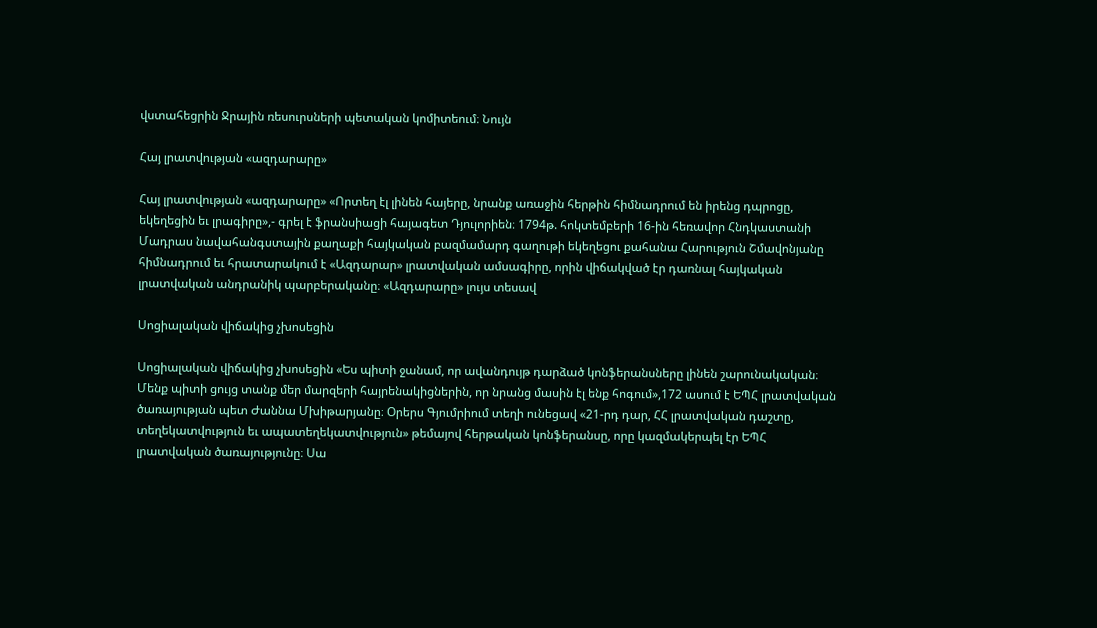վստահեցրին Ջրային ռեսուրսների պետական կոմիտեում։ Նույն

Հայ լրատվության «ազդարարը»

Հայ լրատվության «ազդարարը» «Որտեղ էլ լինեն հայերը, նրանք առաջին հերթին հիմնադրում են իրենց դպրոցը, եկեղեցին եւ լրագիրը»,- գրել է ֆրանսիացի հայագետ Դյուլորիեն։ 1794թ. հոկտեմբերի 16-ին հեռավոր Հնդկաստանի Մադրաս նավահանգստային քաղաքի հայկական բազմամարդ գաղութի եկեղեցու քահանա Հարություն Շմավոնյանը հիմնադրում եւ հրատարակում է «Ազդարար» լրատվական ամսագիրը, որին վիճակված էր դառնալ հայկական լրատվական անդրանիկ պարբերականը։ «Ազդարարը» լույս տեսավ

Սոցիալական վիճակից չխոսեցին

Սոցիալական վիճակից չխոսեցին «Ես պիտի ջանամ, որ ավանդույթ դարձած կոնֆերանսները լինեն շարունակական։ Մենք պիտի ցույց տանք մեր մարզերի հայրենակիցներին, որ նրանց մասին էլ ենք հոգում»,172 ասում է ԵՊՀ լրատվական ծառայության պետ Ժաննա Մխիթարյանը։ Օրերս Գյումրիում տեղի ունեցավ «21-րդ դար, ՀՀ լրատվական դաշտը, տեղեկատվություն եւ ապատեղեկատվություն» թեմայով հերթական կոնֆերանսը, որը կազմակերպել էր ԵՊՀ լրատվական ծառայությունը։ Սա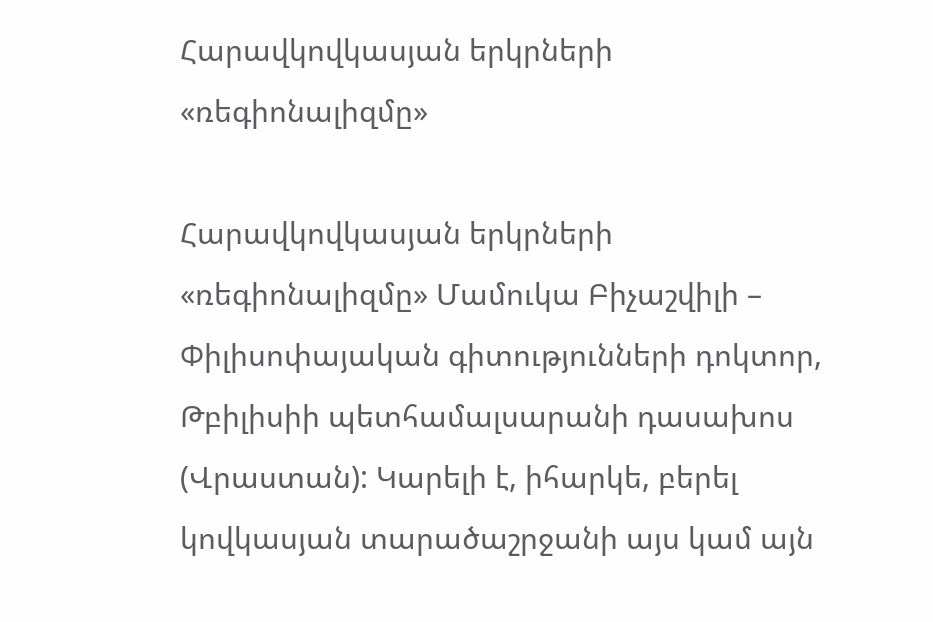Հարավկովկասյան երկրների «ռեգիոնալիզմը»

Հարավկովկասյան երկրների «ռեգիոնալիզմը» Մամուկա Բիչաշվիլի – Փիլիսոփայական գիտությունների դոկտոր, Թբիլիսիի պետհամալսարանի դասախոս (Վրաստան): Կարելի է, իհարկե, բերել կովկասյան տարածաշրջանի այս կամ այն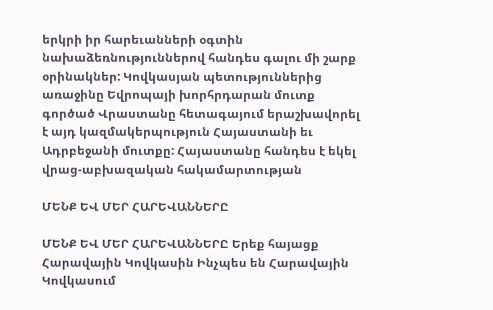երկրի իր հարեւանների օգտին նախաձեռնություններով հանդես գալու մի շարք օրինակներ: Կովկասյան պետություններից առաջինը Եվրոպայի խորհրդարան մուտք գործած Վրաստանը հետագայում երաշխավորել է այդ կազմակերպություն Հայաստանի եւ Ադրբեջանի մուտքը: Հայաստանը հանդես է եկել վրաց-աբխազական հակամարտության

ՄԵՆՔ ԵՎ ՄԵՐ ՀԱՐԵՎԱՆՆԵՐԸ

ՄԵՆՔ ԵՎ ՄԵՐ ՀԱՐԵՎԱՆՆԵՐԸ Երեք հայացք Հարավային Կովկասին Ինչպես են Հարավային Կովկասում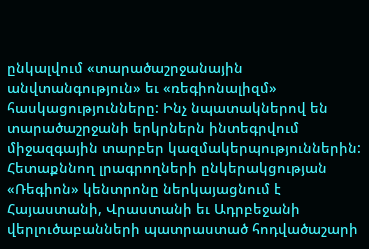ընկալվում «տարածաշրջանային անվտանգություն» եւ «ռեգիոնալիզմ» հասկացությունները: Ինչ նպատակներով են տարածաշրջանի երկրներն ինտեգրվում միջազգային տարբեր կազմակերպություններին: Հետաքննող լրագրողների ընկերակցության «Ռեգիոն» կենտրոնը ներկայացնում է Հայաստանի, Վրաստանի եւ Ադրբեջանի վերլուծաբանների պատրաստած հոդվածաշարի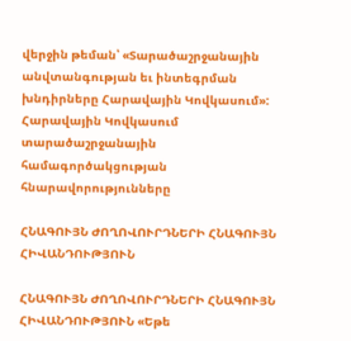վերջին թեման՝ «Տարածաշրջանային անվտանգության եւ ինտեգրման խնդիրները Հարավային Կովկասում»: Հարավային Կովկասում տարածաշրջանային համագործակցության հնարավորությունները

ՀՆԱԳՈՒՅՆ ԺՈՂՈՎՈՒՐԴՆԵՐԻ ՀՆԱԳՈՒՅՆ ՀԻՎԱՆԴՈՒԹՅՈՒՆ

ՀՆԱԳՈՒՅՆ ԺՈՂՈՎՈՒՐԴՆԵՐԻ ՀՆԱԳՈՒՅՆ ՀԻՎԱՆԴՈՒԹՅՈՒՆ «Եթե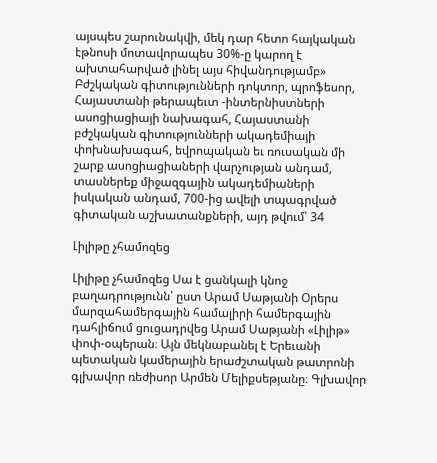այսպես շարունակվի, մեկ դար հետո հայկական էթնոսի մոտավորապես 30%-ը կարող է ախտահարված լինել այս հիվանդությամբ» Բժշկական գիտությունների դոկտոր, պրոֆեսոր, Հայաստանի թերապեւտ -ինտերնիստների ասոցիացիայի նախագահ, Հայաստանի բժշկական գիտությունների ակադեմիայի փոխնախագահ, եվրոպական եւ ռուսական մի շարք ասոցիացիաների վարչության անդամ, տասներեք միջազգային ակադեմիաների իսկական անդամ, 700-ից ավելի տպագրված գիտական աշխատանքների, այդ թվում՝ 34

Լիլիթը չհամոզեց

Լիլիթը չհամոզեց Սա է ցանկալի կնոջ բաղադրությունն՝ ըստ Արամ Սաթյանի Օրերս մարզահամերգային համալիրի համերգային դահլիճում ցուցադրվեց Արամ Սաթյանի «Լիլիթ» փոփ-օպերան։ Այն մեկնաբանել է Երեւանի պետական կամերային երաժշտական թատրոնի գլխավոր ռեժիսոր Արմեն Մելիքսեթյանը։ Գլխավոր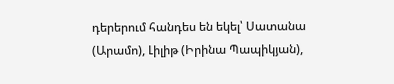դերերում հանդես են եկել՝ Սատանա (Արամո), Լիլիթ (Իրինա Պապիկյան),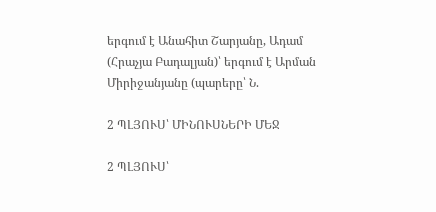երգում է Անահիտ Շարյանը, Ադամ (Հրաչյա Բադալյան)՝ երգում է Արման Միրիջանյանը (պարերը՝ Ն.

2 ՊԼՅՈՒՍ՝ ՄԻՆՈՒՍՆԵՐԻ ՄԵՋ

2 ՊԼՅՈՒՍ՝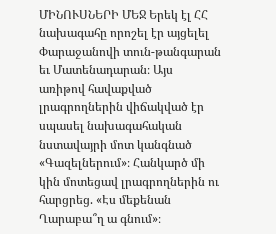ՄԻՆՈՒՍՆԵՐԻ ՄԵՋ Երեկ էլ ՀՀ նախագահը որոշել էր այցելել Փարաջանովի տուն-թանգարան եւ Մատենադարան։ Այս առիթով հավաքված լրագրողներին վիճակված էր սպասել նախագահական նստավայրի մոտ կանգնած «Գազելներում»։ Հանկարծ մի կին մոտեցավ լրագրողներին ու հարցրեց. «Էս մեքենան Ղարաբա՞ղ ա գնում»։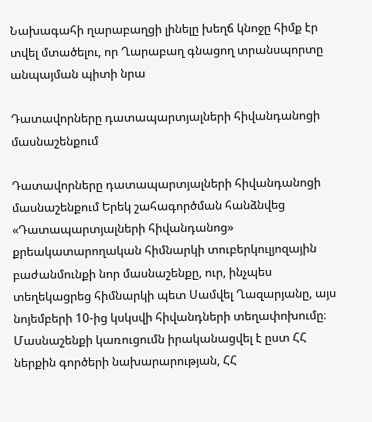Նախագահի ղարաբաղցի լինելը խեղճ կնոջը հիմք էր տվել մտածելու, որ Ղարաբաղ գնացող տրանսպորտը անպայման պիտի նրա

Դատավորները դատապարտյալների հիվանդանոցի մասնաշենքում

Դատավորները դատապարտյալների հիվանդանոցի մասնաշենքում Երեկ շահագործման հանձնվեց «Դատապարտյալների հիվանդանոց» քրեակատարողական հիմնարկի տուբերկուլյոզային բաժանմունքի նոր մասնաշենքը, ուր, ինչպես տեղեկացրեց հիմնարկի պետ Սամվել Ղազարյանը, այս նոյեմբերի 10-ից կսկսվի հիվանդների տեղափոխումը։ Մասնաշենքի կառուցումն իրականացվել է ըստ ՀՀ ներքին գործերի նախարարության, ՀՀ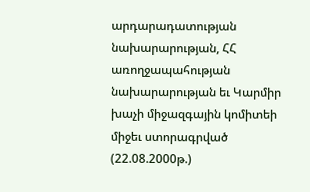արդարադատության նախարարության, ՀՀ առողջապահության նախարարության եւ Կարմիր խաչի միջազգային կոմիտեի միջեւ ստորագրված (22.08.2000թ.)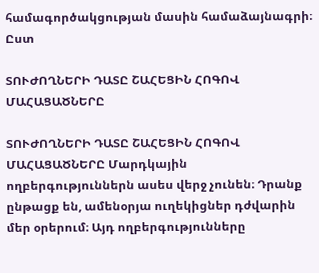համագործակցության մասին համաձայնագրի։ Ըստ

ՏՈՒԺՈՂՆԵՐԻ ԴԱՏԸ ՇԱՀԵՑԻՆ ՀՈԳՈՎ ՄԱՀԱՑԱԾՆԵՐԸ

ՏՈՒԺՈՂՆԵՐԻ ԴԱՏԸ ՇԱՀԵՑԻՆ ՀՈԳՈՎ ՄԱՀԱՑԱԾՆԵՐԸ Մարդկային ողբերգություններն ասես վերջ չունեն։ Դրանք ընթացք են, ամենօրյա ուղեկիցներ դժվարին մեր օրերում։ Այդ ողբերգությունները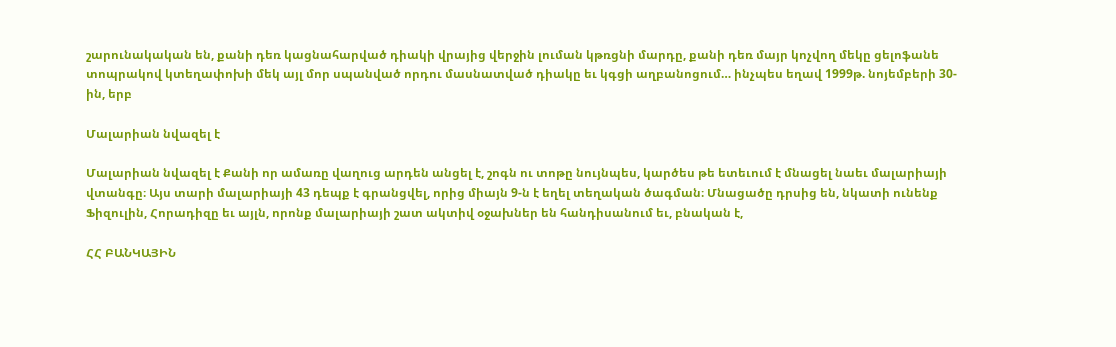շարունակական են, քանի դեռ կացնահարված դիակի վրայից վերջին լուման կթռցնի մարդը, քանի դեռ մայր կոչվող մեկը ցելոֆանե տոպրակով կտեղափոխի մեկ այլ մոր սպանված որդու մասնատված դիակը եւ կգցի աղբանոցում… ինչպես եղավ 1999թ. նոյեմբերի 30-ին, երբ

Մալարիան նվազել է

Մալարիան նվազել է Քանի որ ամառը վաղուց արդեն անցել է, շոգն ու տոթը նույնպես, կարծես թե ետեւում է մնացել նաեւ մալարիայի վտանգը։ Այս տարի մալարիայի 43 դեպք է գրանցվել, որից միայն 9-ն է եղել տեղական ծագման։ Մնացածը դրսից են, նկատի ունենք Ֆիզուլին, Հորադիզը եւ այլն, որոնք մալարիայի շատ ակտիվ օջախներ են հանդիսանում եւ, բնական է,

ՀՀ ԲԱՆԿԱՅԻՆ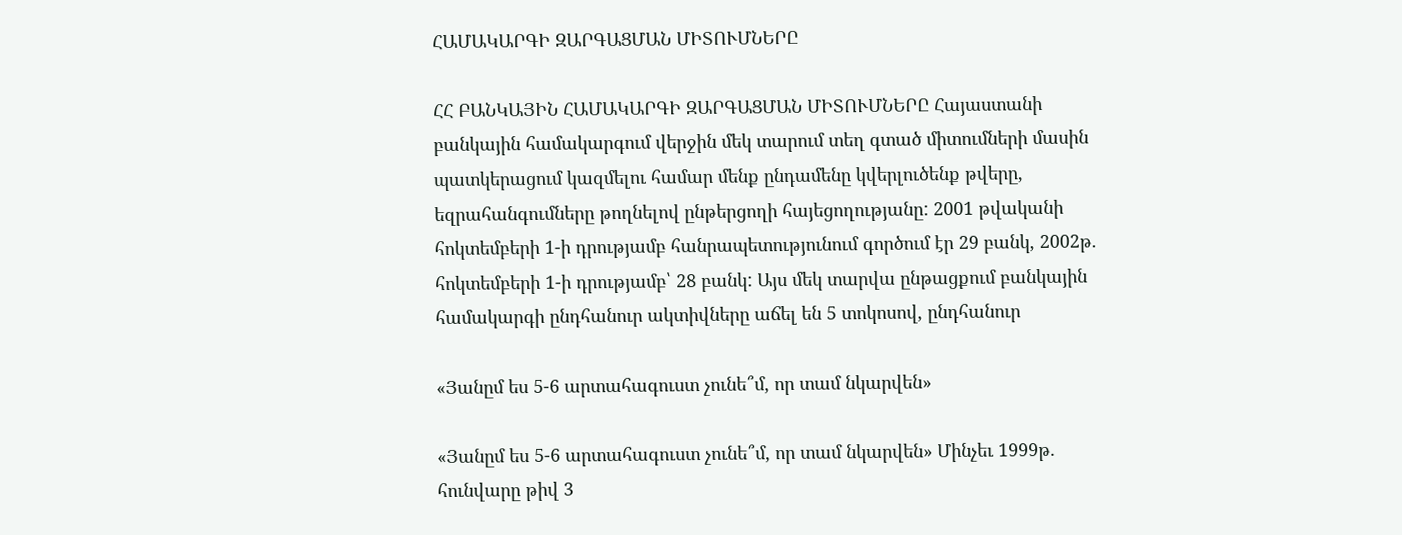ՀԱՄԱԿԱՐԳԻ ԶԱՐԳԱՑՄԱՆ ՄԻՏՈՒՄՆԵՐԸ

ՀՀ ԲԱՆԿԱՅԻՆ ՀԱՄԱԿԱՐԳԻ ԶԱՐԳԱՑՄԱՆ ՄԻՏՈՒՄՆԵՐԸ Հայաստանի բանկային համակարգում վերջին մեկ տարում տեղ գտած միտումների մասին պատկերացում կազմելու համար մենք ընդամենը կվերլուծենք թվերը, եզրահանգումները թողնելով ընթերցողի հայեցողությանը: 2001 թվականի հոկտեմբերի 1-ի դրությամբ հանրապետությունում գործում էր 29 բանկ, 2002թ. հոկտեմբերի 1-ի դրությամբ՝ 28 բանկ: Այս մեկ տարվա ընթացքում բանկային համակարգի ընդհանուր ակտիվները աճել են 5 տոկոսով, ընդհանուր

«Յանըմ ես 5-6 արտահագուստ չունե՞մ, որ տամ նկարվեն»

«Յանըմ ես 5-6 արտահագուստ չունե՞մ, որ տամ նկարվեն» Մինչեւ 1999թ. հունվարը թիվ 3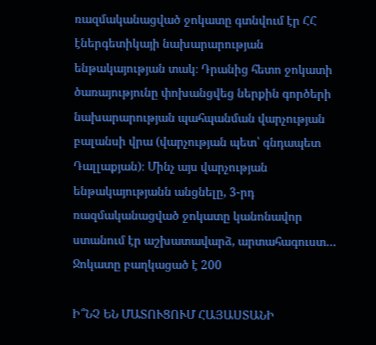ռազմականացված ջոկատը գտնվում էր ՀՀ էներգետիկայի նախարարության ենթակայության տակ։ Դրանից հետո ջոկատի ծառայությունը փոխանցվեց ներքին գործերի նախարարության պահպանման վարչության բալանսի վրա (վարչության պետ՝ գնդապետ Դալլաքյան)։ Մինչ այս վարչության ենթակայությանն անցնելը, 3-րդ ռազմականացված ջոկատը կանոնավոր ստանում էր աշխատավարձ, արտահագուստ… Ջոկատը բաղկացած է 200

Ի՞ՆՉ ԵՆ ՄԱՏՈՒՑՈՒՄ ՀԱՅԱՍՏԱՆԻ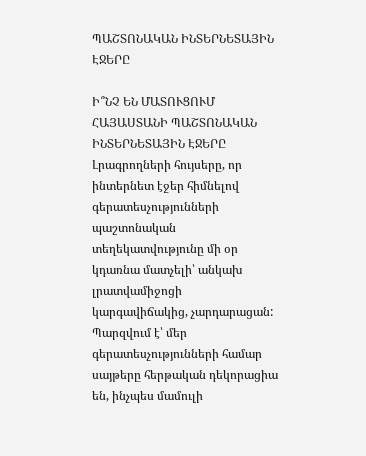ՊԱՇՏՈՆԱԿԱՆ ԻՆՏԵՐՆԵՏԱՅԻՆ ԷՋԵՐԸ

Ի՞ՆՉ ԵՆ ՄԱՏՈՒՑՈՒՄ ՀԱՅԱՍՏԱՆԻ ՊԱՇՏՈՆԱԿԱՆ ԻՆՏԵՐՆԵՏԱՅԻՆ ԷՋԵՐԸ Լրագրողների հույսերը, որ ինտերնետ էջեր հիմնելով գերատեսչությունների պաշտոնական տեղեկատվությունը մի օր կդառնա մատչելի՝ անկախ լրատվամիջոցի կարգավիճակից, չարդարացան: Պարզվում է՝ մեր գերատեսչությունների համար սայթերը հերթական դեկորացիա են, ինչպես մամուլի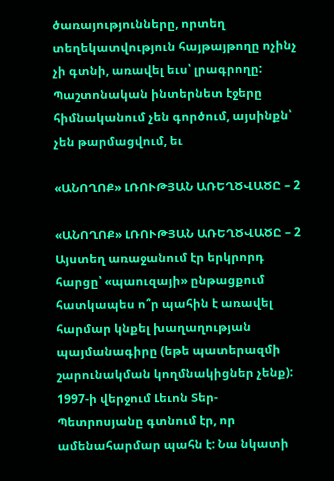ծառայությունները, որտեղ տեղեկատվություն հայթայթողը ոչինչ չի գտնի, առավել եւս՝ լրագրողը: Պաշտոնական ինտերնետ էջերը հիմնականում չեն գործում, այսինքն՝ չեն թարմացվում, եւ

«ԱՆՈՂՈՔ» ԼՌՈՒԹՅԱՆ ԱՌԵՂԾՎԱԾԸ – 2

«ԱՆՈՂՈՔ» ԼՌՈՒԹՅԱՆ ԱՌԵՂԾՎԱԾԸ – 2 Այստեղ առաջանում էր երկրորդ հարցը՝ «պաուզայի» ընթացքում հատկապես ո՞ր պահին է առավել հարմար կնքել խաղաղության պայմանագիրը (եթե պատերազմի շարունակման կողմնակիցներ չենք): 1997-ի վերջում Լեւոն Տեր-Պետրոսյանը գտնում էր, որ ամենահարմար պահն է: Նա նկատի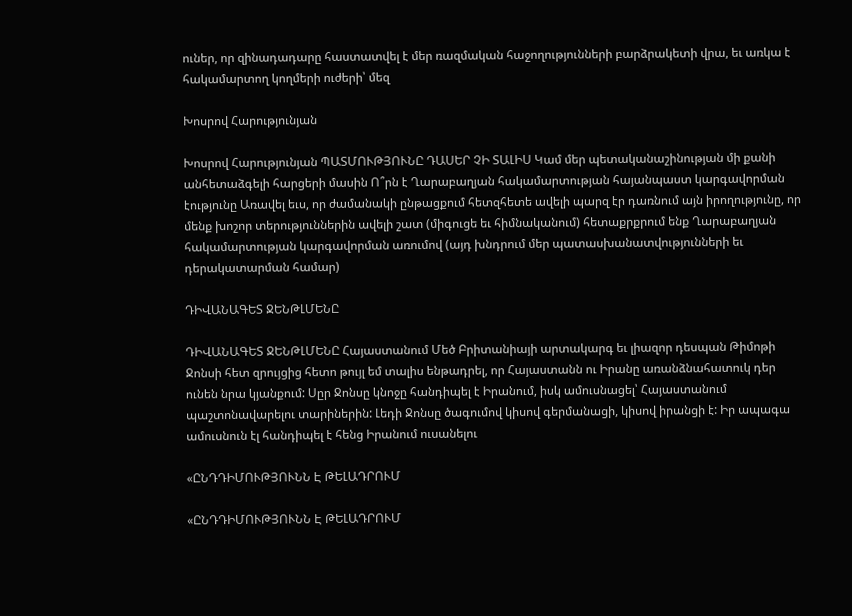ուներ, որ զինադադարը հաստատվել է մեր ռազմական հաջողությունների բարձրակետի վրա, եւ առկա է հակամարտող կողմերի ուժերի՝ մեզ

Խոսրով Հարությունյան

Խոսրով Հարությունյան ՊԱՏՄՈՒԹՅՈՒՆԸ ԴԱՍԵՐ ՉԻ ՏԱԼԻՍ Կամ մեր պետականաշինության մի քանի անհետաձգելի հարցերի մասին Ո՞րն է Ղարաբաղյան հակամարտության հայանպաստ կարգավորման էությունը Առավել եւս, որ ժամանակի ընթացքում հետզհետե ավելի պարզ էր դառնում այն իրողությունը, որ մենք խոշոր տերություններին ավելի շատ (միգուցե եւ հիմնականում) հետաքրքրում ենք Ղարաբաղյան հակամարտության կարգավորման առումով (այդ խնդրում մեր պատասխանատվությունների եւ դերակատարման համար)

ԴԻՎԱՆԱԳԵՏ ՋԵՆԹԼՄԵՆԸ

ԴԻՎԱՆԱԳԵՏ ՋԵՆԹԼՄԵՆԸ Հայաստանում Մեծ Բրիտանիայի արտակարգ եւ լիազոր դեսպան Թիմոթի Ջոնսի հետ զրույցից հետո թույլ եմ տալիս ենթադրել, որ Հայաստանն ու Իրանը առանձնահատուկ դեր ունեն նրա կյանքում: Սըր Ջոնսը կնոջը հանդիպել է Իրանում, իսկ ամուսնացել՝ Հայաստանում պաշտոնավարելու տարիներին: Լեդի Ջոնսը ծագումով կիսով գերմանացի, կիսով իրանցի է: Իր ապագա ամուսնուն էլ հանդիպել է հենց Իրանում ուսանելու

«ԸՆԴԴԻՄՈՒԹՅՈՒՆՆ Է ԹԵԼԱԴՐՈՒՄ

«ԸՆԴԴԻՄՈՒԹՅՈՒՆՆ Է ԹԵԼԱԴՐՈՒՄ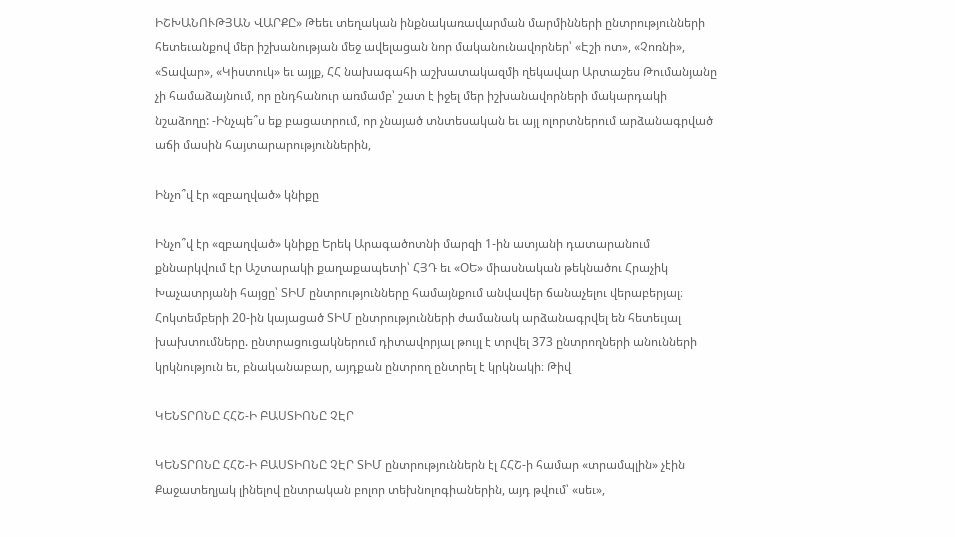ԻՇԽԱՆՈՒԹՅԱՆ ՎԱՐՔԸ» Թեեւ տեղական ինքնակառավարման մարմինների ընտրությունների հետեւանքով մեր իշխանության մեջ ավելացան նոր մականունավորներ՝ «Էշի ոտ», «Չոռնի», «Տավար», «Կիստուկ» եւ այլք, ՀՀ նախագահի աշխատակազմի ղեկավար Արտաշես Թումանյանը չի համաձայնում, որ ընդհանուր առմամբ՝ շատ է իջել մեր իշխանավորների մակարդակի նշաձողը: -Ինչպե՞ս եք բացատրում, որ չնայած տնտեսական եւ այլ ոլորտներում արձանագրված աճի մասին հայտարարություններին,

Ինչո՞վ էր «զբաղված» կնիքը

Ինչո՞վ էր «զբաղված» կնիքը Երեկ Արագածոտնի մարզի 1-ին ատյանի դատարանում քննարկվում էր Աշտարակի քաղաքապետի՝ ՀՅԴ եւ «ՕԵ» միասնական թեկնածու Հրաչիկ Խաչատրյանի հայցը՝ ՏԻՄ ընտրությունները համայնքում անվավեր ճանաչելու վերաբերյալ։ Հոկտեմբերի 20-ին կայացած ՏԻՄ ընտրությունների ժամանակ արձանագրվել են հետեւյալ խախտումները. ընտրացուցակներում դիտավորյալ թույլ է տրվել 373 ընտրողների անունների կրկնություն եւ, բնականաբար, այդքան ընտրող ընտրել է կրկնակի։ Թիվ

ԿԵՆՏՐՈՆԸ ՀՀՇ-Ի ԲԱՍՏԻՈՆԸ ՉԷՐ

ԿԵՆՏՐՈՆԸ ՀՀՇ-Ի ԲԱՍՏԻՈՆԸ ՉԷՐ ՏԻՄ ընտրություններն էլ ՀՀՇ-ի համար «տրամպլին» չէին Քաջատեղյակ լինելով ընտրական բոլոր տեխնոլոգիաներին, այդ թվում՝ «սեւ»,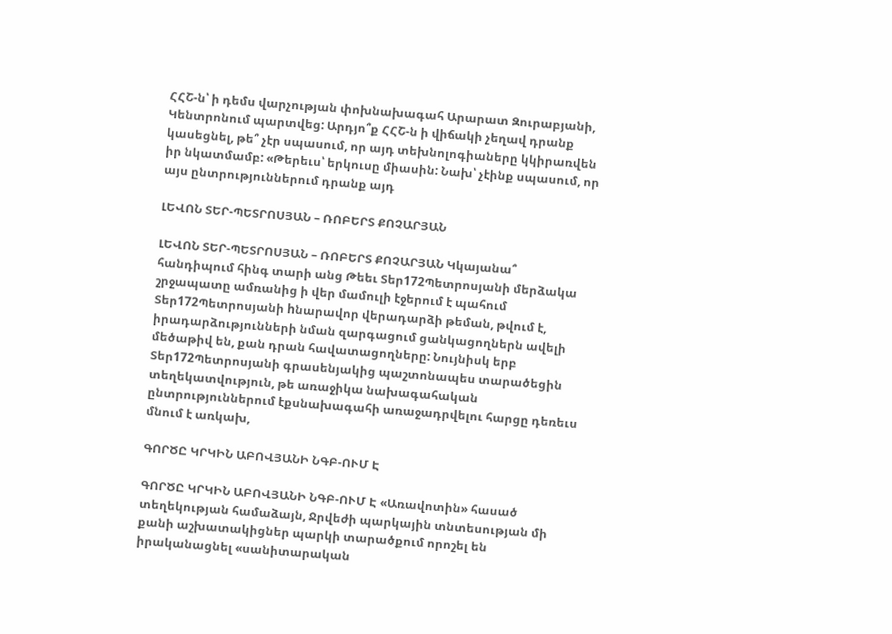ՀՀՇ-ն՝ ի դեմս վարչության փոխնախագահ Արարատ Զուրաբյանի, Կենտրոնում պարտվեց: Արդյո՞ք ՀՀՇ-ն ի վիճակի չեղավ դրանք կասեցնել, թե՞ չէր սպասում, որ այդ տեխնոլոգիաները կկիրառվեն իր նկատմամբ: «Թերեւս՝ երկուսը միասին: Նախ՝ չէինք սպասում, որ այս ընտրություններում դրանք այդ

ԼԵՎՈՆ ՏԵՐ-ՊԵՏՐՈՍՅԱՆ – ՌՈԲԵՐՏ ՔՈՉԱՐՅԱՆ

ԼԵՎՈՆ ՏԵՐ-ՊԵՏՐՈՍՅԱՆ – ՌՈԲԵՐՏ ՔՈՉԱՐՅԱՆ Կկայանա՞ հանդիպում հինգ տարի անց Թեեւ Տեր172Պետրոսյանի մերձակա շրջապատը ամռանից ի վեր մամուլի էջերում է պահում Տեր172Պետրոսյանի hնարավոր վերադարձի թեման, թվում է, իրադարձությունների նման զարգացում ցանկացողներն ավելի մեծաթիվ են, քան դրան հավատացողները: Նույնիսկ երբ Տեր172Պետրոսյանի գրասենյակից պաշտոնապես տարածեցին տեղեկատվություն, թե առաջիկա նախագահական ընտրություններում էքսնախագահի առաջադրվելու հարցը դեռեւս մնում է առկախ,

ԳՈՐԾԸ ԿՐԿԻՆ ԱԲՈՎՅԱՆԻ ՆԳԲ-ՈՒՄ Է

ԳՈՐԾԸ ԿՐԿԻՆ ԱԲՈՎՅԱՆԻ ՆԳԲ-ՈՒՄ Է «Առավոտին» հասած տեղեկության համաձայն, Ջրվեժի պարկային տնտեսության մի քանի աշխատակիցներ պարկի տարածքում որոշել են իրականացնել «սանիտարական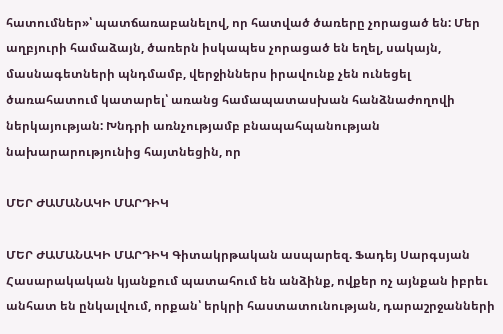հատումներ»՝ պատճառաբանելով, որ հատված ծառերը չորացած են: Մեր աղբյուրի համաձայն, ծառերն իսկապես չորացած են եղել, սակայն, մասնագետների պնդմամբ, վերջիններս իրավունք չեն ունեցել ծառահատում կատարել՝ առանց համապատասխան հանձնաժողովի ներկայության: Խնդրի առնչությամբ բնապահպանության նախարարությունից հայտնեցին, որ

ՄԵՐ ԺԱՄԱՆԱԿԻ ՄԱՐԴԻԿ

ՄԵՐ ԺԱՄԱՆԱԿԻ ՄԱՐԴԻԿ Գիտակրթական ասպարեզ. Ֆադեյ Սարգսյան Հասարակական կյանքում պատահում են անձինք, ովքեր ոչ այնքան իբրեւ անհատ են ընկալվում, որքան՝ երկրի հաստատունության, դարաշրջանների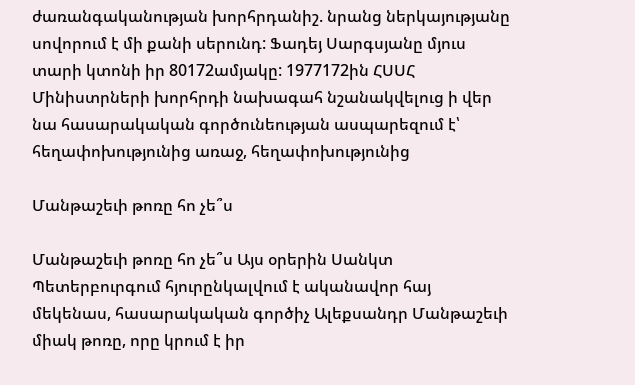ժառանգականության խորհրդանիշ. նրանց ներկայությանը սովորում է մի քանի սերունդ: Ֆադեյ Սարգսյանը մյուս տարի կտոնի իր 80172ամյակը: 1977172ին ՀՍՍՀ Մինիստրների խորհրդի նախագահ նշանակվելուց ի վեր նա հասարակական գործունեության ասպարեզում է՝ հեղափոխությունից առաջ, հեղափոխությունից

Մանթաշեւի թոռը հո չե՞ս

Մանթաշեւի թոռը հո չե՞ս Այս օրերին Սանկտ Պետերբուրգում հյուրընկալվում է ականավոր հայ մեկենաս, հասարակական գործիչ Ալեքսանդր Մանթաշեւի միակ թոռը, որը կրում է իր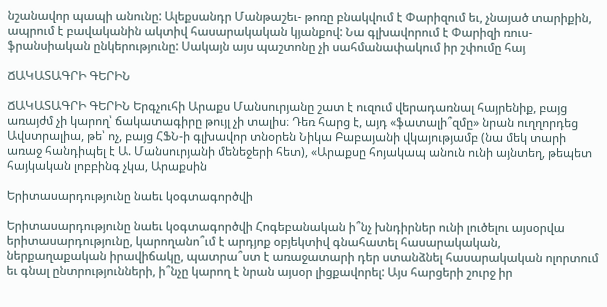նշանավոր պապի անունը: Ալեքսանդր Մանթաշեւ- թոռը բնակվում է Փարիզում եւ, չնայած տարիքին, ապրում է բավականին ակտիվ հասարակական կյանքով: Նա գլխավորում է Փարիզի ռուս-ֆրանսիական ընկերությունը: Սակայն այս պաշտոնը չի սահմանափակում իր շփումը հայ

ՃԱԿԱՏԱԳՐԻ ԳԵՐԻՆ

ՃԱԿԱՏԱԳՐԻ ԳԵՐԻՆ Երգչուհի Արաքս Մանսուրյանը շատ է ուզում վերադառնալ հայրենիք, բայց առայժմ չի կարող՝ ճակատագիրը թույլ չի տալիս։ Դեռ հարց է, այդ «ֆատալի՞զմը» նրան ուղղորդեց Ավստրալիա, թե՝ ոչ, բայց ՀՖՆ-ի գլխավոր տնօրեն Նիկա Բաբայանի վկայությամբ (նա մեկ տարի առաջ հանդիպել է Ա. Մանսուրյանի մենեջերի հետ), «Արաքսը հոյակապ անուն ունի այնտեղ, թեպետ հայկական լոբբինգ չկա, Արաքսին

Երիտասարդությունը նաեւ կօգտագործվի

Երիտասարդությունը նաեւ կօգտագործվի Հոգեբանական ի՞նչ խնդիրներ ունի լուծելու այսօրվա երիտասարդությունը, կարողանո՞ւմ է արդյոք օբյեկտիվ գնահատել հասարակական, ներքաղաքական իրավիճակը, պատրա՞ստ է առաջատարի դեր ստանձնել հասարակական ոլորտում եւ գնալ ընտրությունների, ի՞նչը կարող է նրան այսօր լիցքավորել: Այս հարցերի շուրջ իր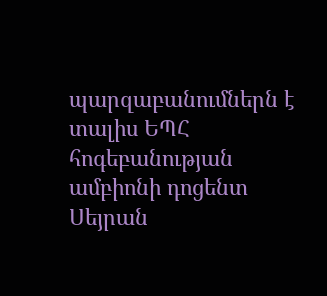պարզաբանումներն է տալիս ԵՊՀ հոգեբանության ամբիոնի դոցենտ Սեյրան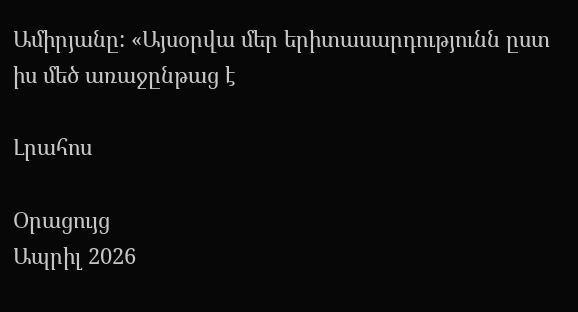Ամիրյանը: «Այսօրվա մեր երիտասարդությունն ըստ իս մեծ առաջընթաց է

Լրահոս

Օրացույց
Ապրիլ 2026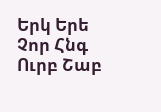Երկ Երե Չոր Հնգ Ուրբ Շաբ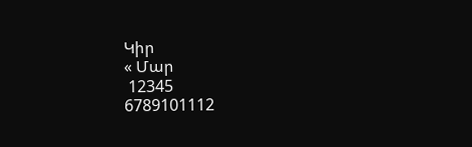Կիր
« Մար
 12345
6789101112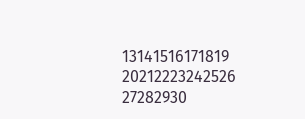13141516171819
20212223242526
27282930